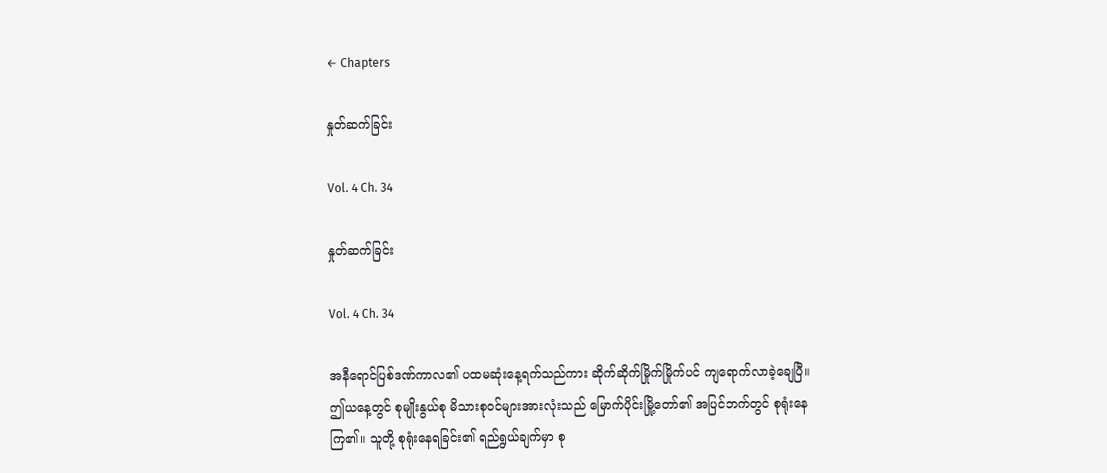← Chapters

နှုတ်ဆက်ခြင်း

Vol. 4 Ch. 34

နှုတ်ဆက်ခြင်း

Vol. 4 Ch. 34

အနီရောင်ပြစ်ဒဏ်ကာလ၏ ပထမဆုံးနေ့ရက်သည်ကား ဆိုက်ဆိုက်မြိုက်မြိုက်ပင် ကျရောက်လာခဲ့ချေပြီ။ ဤယနေ့တွင် စုမျိုးနွယ်စု မိသားစုဝင်များအားလုံးသည် မြောက်ပိုင်းမြို့တော်၏ အပြင်ဘက်တွင် စုရုံးနေကြ၏။ သူတို့ စုရုံးနေရခြင်း၏ ရည်ရွယ်ချက်မှာ စု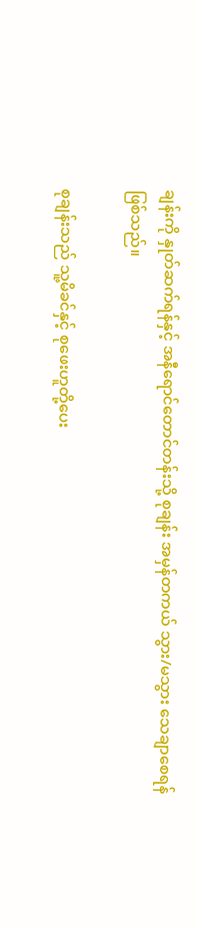ချန်းကို နှုတ်ဆက်ရန်နှင့် အနီရောင်တောင်တန်းသို့ စုချန်း အမှန်တကယ် သွား/မသွား သေချာစေရန် ဖြစ်သည်။

စုချန်းသည် သူ့မိခင်နှင့် စုဖေးဟူတို့ပေး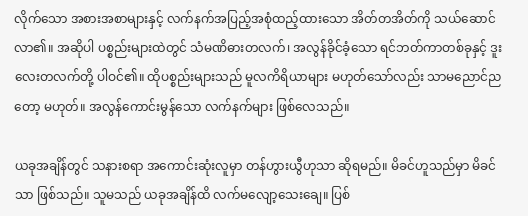လိုက်သော အစားအစာများနှင့် လက်နက်အပြည့်အစုံထည့်ထားသော အိတ်တအိတ်ကို သယ်ဆောင်လာ၏။ အဆိုပါ ပစ္စည်းများထဲတွင် သံမဏိဓားတလက်၊ အလွန်ခိုင်ခံ့သော ရင်ဘတ်ကာတစ်ခုနှင့် ဒူးလေးတလက်တို့ ပါဝင်၏။ ထိုပစ္စည်းများသည် မူလကိရိယာများ မဟုတ်သော်လည်း သာမညောင်ညတော့ မဟုတ်။ အလွန်ကောင်းမွန်သော လက်နက်များ ဖြစ်လေသည်။

ယခုအချိန်တွင် သနားစရာ အကောင်းဆုံးလူမှာ တန်ဟွားယွီဟုသာ ဆိုရမည်။ မိခင်ဟူသည်မှာ မိခင်သာ ဖြစ်သည်။ သူမသည် ယခုအချိန်ထိ လက်မလျော့သေးချေ။ ပြစ်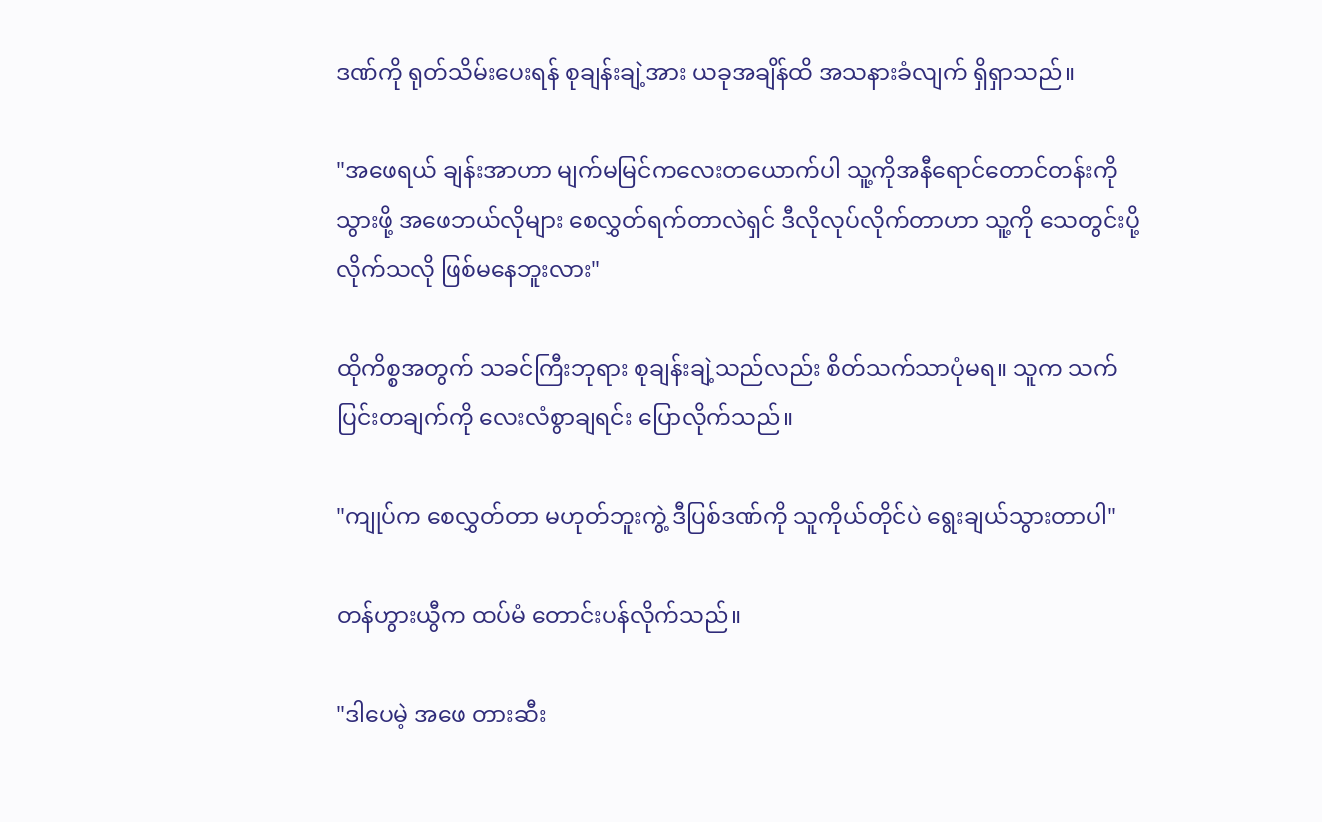ဒဏ်ကို ရုတ်သိမ်းပေးရန် စုချန်းချဲ့အား ယခုအချိန်ထိ အသနားခံလျက် ရှိရှာသည်။

"အဖေရယ် ချန်းအာဟာ မျက်မမြင်ကလေးတယောက်ပါ သူ့ကိုအနီရောင်တောင်တန်းကိုသွားဖို့ အဖေဘယ်လိုများ စေလွှတ်ရက်တာလဲရှင် ဒီလိုလုပ်လိုက်တာဟာ သူ့ကို သေတွင်းပို့လိုက်သလို ဖြစ်မနေဘူးလား"

ထိုကိစ္စအတွက် သခင်ကြီးဘုရား စုချန်းချဲ့သည်လည်း စိတ်သက်သာပုံမရ။ သူက သက်ပြင်းတချက်ကို လေးလံစွာချရင်း ပြောလိုက်သည်။

"ကျုပ်က စေလွှတ်တာ မဟုတ်ဘူးကွဲ့ ဒီပြစ်ဒဏ်ကို သူကိုယ်တိုင်ပဲ ရွေးချယ်သွားတာပါ"

တန်ဟွားယွီက ထပ်မံ တောင်းပန်လိုက်သည်။

"ဒါပေမဲ့ အဖေ တားဆီး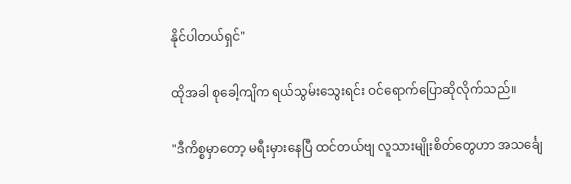နိုင်ပါတယ်ရှင်"

ထိုအခါ စုခေါ့ကျိက ရယ်သွမ်းသွေးရင်း ဝင်ရောက်ပြောဆိုလိုက်သည်။

"ဒီကိစ္စမှာတော့ မရီးမှားနေပြီ ထင်တယ်ဗျ လူသားမျိုးစိတ်တွေဟာ အသင်္ချေ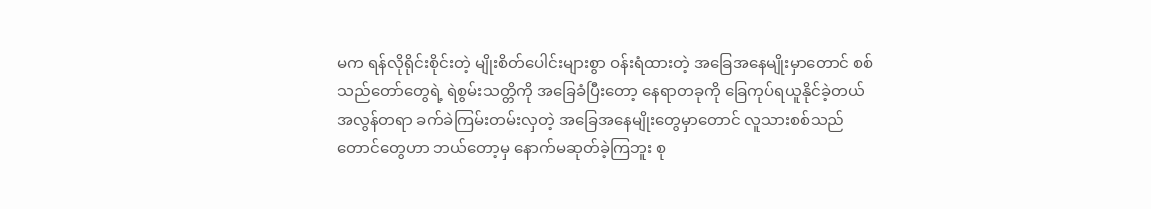မက ရန်လိုရိုင်းစိုင်းတဲ့ မျိုးစိတ်ပေါင်းများစွာ ဝန်းရံထားတဲ့ အခြေအနေမျိုးမှာတောင် စစ်သည်တော်တွေရဲ့ ရဲစွမ်းသတ္တိကို အခြေခံပြီးတော့ နေရာတခုကို ခြေကုပ်ရယူနိုင်ခဲ့တယ် အလွန်တရာ ခက်ခဲကြမ်းတမ်းလှတဲ့ အခြေအနေမျိုးတွေမှာတောင် လူသားစစ်သည်တောင်တွေဟာ ဘယ်တော့မှ နောက်မဆုတ်ခဲ့ကြဘူး စု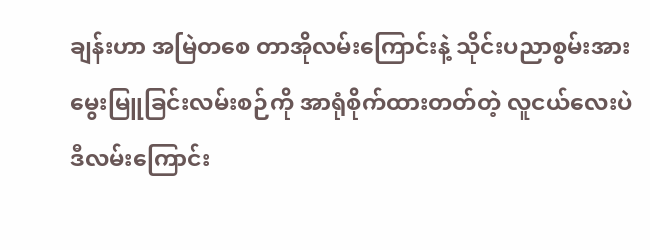ချန်းဟာ အမြဲတစေ တာအိုလမ်းကြောင်းနဲ့ သိုင်းပညာစွမ်းအားမွေးမြူခြင်းလမ်းစဉ်ကို အာရုံစိုက်ထားတတ်တဲ့ လူငယ်လေးပဲ ဒီလမ်းကြောင်း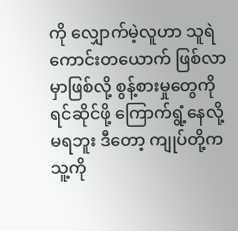ကို လျှောက်မဲ့လူဟာ သူရဲကောင်းတယောက် ဖြစ်လာမှာဖြစ်လို့ စွန့်စားမှုတွေကို ရင်ဆိုင်ဖို့ ကြောက်ရွံ့နေလို့ မရဘူး ဒီတော့ ကျုပ်တို့က သူ့ကို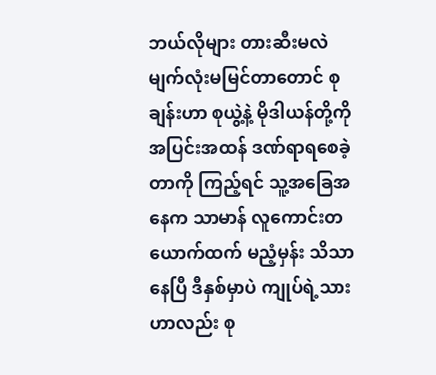ဘယ်လိုများ တားဆီးမလဲ မျက်လုံးမမြင်တာတောင် စုချန်းဟာ စုယွဲ့နဲ့ မိုဒါယန်တို့ကို အပြင်းအထန် ဒဏ်ရာရစေခဲ့တာကို ကြည့်ရင် သူ့အခြေအနေက သာမာန် လူကောင်းတယောက်ထက် မညံ့မှန်း သိသာနေပြီ ဒီနှစ်မှာပဲ ကျုပ်ရဲ့သားဟာလည်း စု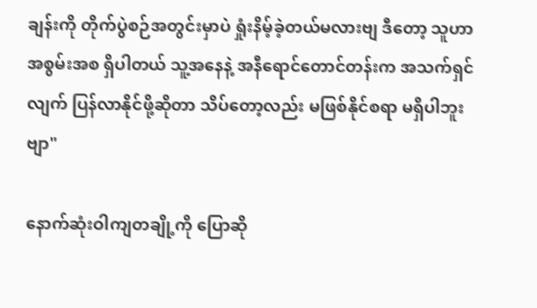ချန်းကို တိုက်ပွဲစဉ်အတွင်းမှာပဲ ရှုံးနိမ့်ခဲ့တယ်မလားဗျ ဒီတော့ သူဟာ အစွမ်းအစ ရှိပါတယ် သူ့အနေနဲ့ အနီရောင်တောင်တန်းက အသက်ရှင်လျက် ပြန်လာနိုင်ဖို့ဆိုတာ သိပ်တော့လည်း မဖြစ်နိုင်စရာ မရှိပါဘူးဗျာ"

နောက်ဆုံးဝါကျတချို့ကို ပြောဆို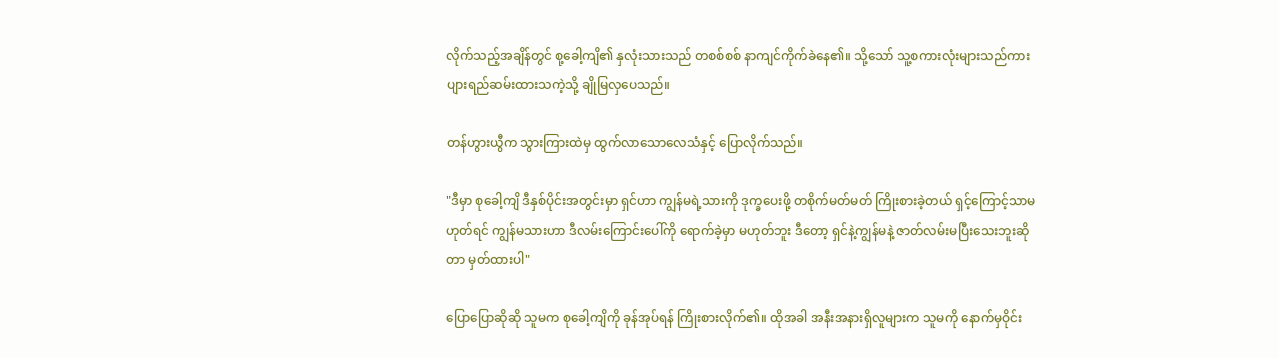လိုက်သည့်အချိန်တွင် စု့ခေါ့ကျိ၏ နှလုံးသားသည် တစစ်စစ် နာကျင်ကိုက်ခဲနေ၏။ သို့သော် သူ့စကားလုံးများသည်ကား ပျားရည်ဆမ်းထားသကဲ့သို့ ချိုမြလှပေသည်။

တန်ဟွားယွီက သွားကြားထဲမှ ထွက်လာသောလေသံနှင့် ပြောလိုက်သည်။

"ဒီမှာ စုခေါ့ကျိ ဒီနှစ်ပိုင်းအတွင်းမှာ ရှင်ဟာ ကျွန်မရဲ့သားကို ဒုက္ခပေးဖို့ တစိုက်မတ်မတ် ကြိုးစားခဲ့တယ် ရှင့်ကြောင့်သာမဟုတ်ရင် ကျွန်မသားဟာ ဒီလမ်းကြောင်းပေါ်ကို ရောက်ခဲ့မှာ မဟုတ်ဘူး ဒီတော့ ရှင်နဲ့ကျွန်မနဲ့ ဇာတ်လမ်းမပြီးသေးဘူးဆိုတာ မှတ်ထားပါ"

ပြောပြောဆိုဆို သူမက စုခေါ့ကျိကို ခုန်အုပ်ရန် ကြိုးစားလိုက်၏။ ထိုအခါ အနီးအနားရှိလူများက သူမကို နောက်မှဝိုင်း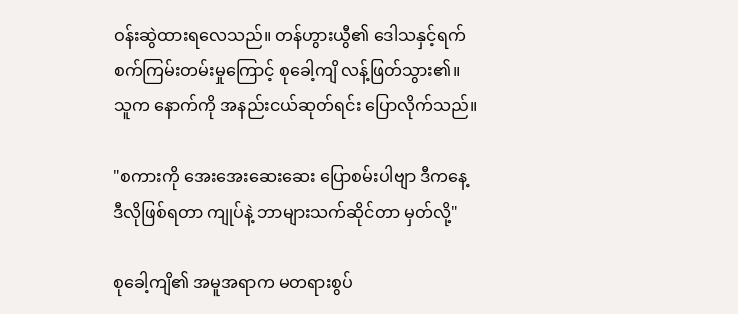ဝန်းဆွဲထားရလေသည်။ တန်ဟွားယွီ၏ ဒေါသနှင့်ရက်စက်ကြမ်းတမ်းမှုကြောင့် စုခေါ့ကျိ လန့်ဖြတ်သွား၏။ သူက နောက်ကို အနည်းငယ်ဆုတ်ရင်း ပြောလိုက်သည်။

"စကားကို အေးအေးဆေးဆေး ပြောစမ်းပါဗျာ ဒီကနေ့ ဒီလိုဖြစ်ရတာ ကျုပ်နဲ့ ဘာများသက်ဆိုင်တာ မှတ်လို့"

စုခေါ့ကျိ၏ အမူအရာက မတရားစွပ်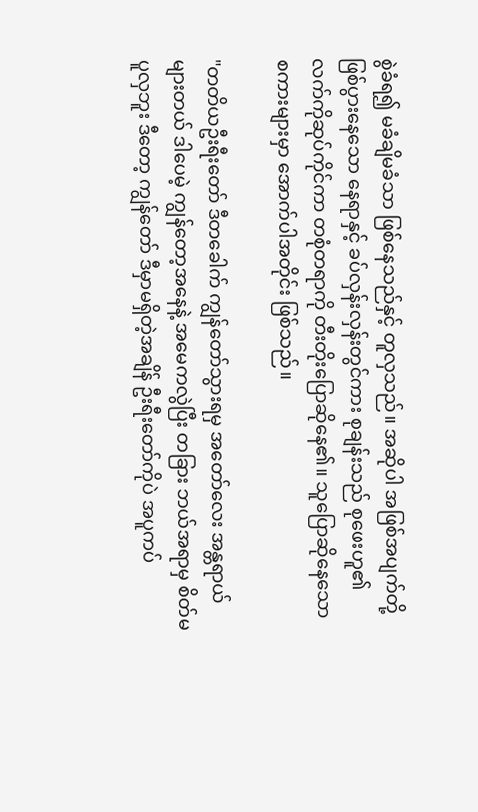စွဲခံရ၍ မခံချိမခံသာ ဖြစ်နေသည်နှင့် တူလှသည်။ အဆိုပါ အဖြစ်အပျက်တို့ ဖြစ်ပွားနေသော နေရာနှင့် ခပ်လှန်းလှန်းတွင်ကား စုချန်းသည် စုဖေးဟူ၏ လက်ကိုဆုပ်ကိုင်ကာ တစုံတရာကို တီးတိုးပြောဆိုနေ၏။ သူပြောဆိုနေသော စကားများမှာ အောက်ပါအတိုင်း ဖြစ်သည်။

"တတိယဦးရီးတော် ဒီတခေါက် ကျွန်တော်သွားရမှ အတော်လေး အန္တရာယ်များတယ် ဒါပေမဲ့ ကျွန်တော့အနေနဲ့ အမေကလွဲပြီး တခြား ဘယ်အရာမှ စိတ်မပူလှဘူး ဒီတော့ ကျွန်တော် ဒီမှာမရှိတဲ့အချိန် ဦးရီးတော်ကိုပဲ အပူကပ်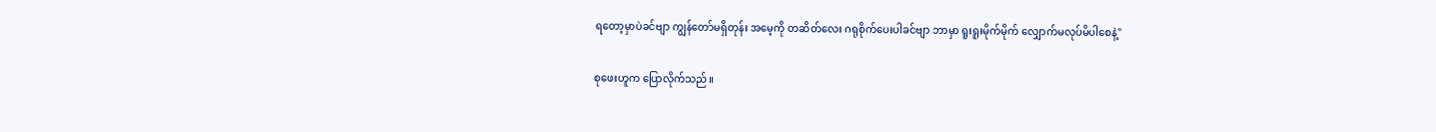ရတော့မှာပဲခင်ဗျာ ကျွန်တော်မရှိတုန်း အမေ့ကို တဆိတ်လေး ဂရုစိုက်ပေးပါခင်ဗျာ ဘာမှာ ရူးရူးမိုက်မိုက် လျှောက်မလုပ်မိပါစေနဲ့"

စုဖေးဟူက ပြောလိုက်သည်။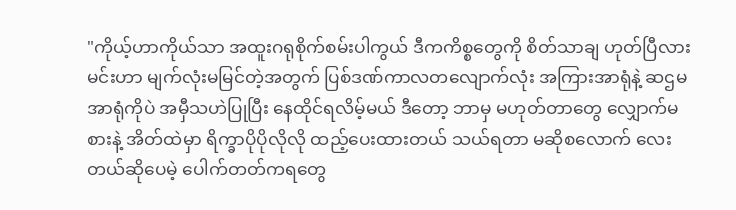"ကိုယ့်ဟာကိုယ်သာ အထူးဂရုစိုက်စမ်းပါကွယ် ဒီကကိစ္စတွေကို စိတ်သာချ ဟုတ်ပြီလား မင်းဟာ မျက်လုံးမမြင်တဲ့အတွက် ပြစ်ဒဏ်ကာလတလျောက်လုံး အကြားအာရုံနဲ့ ဆဌမအာရုံကိုပဲ အမှီသဟဲပြုပြီး နေထိုင်ရလိမ့်မယ် ဒီတော့ ဘာမှ မဟုတ်တာတွေ လျှောက်မစားနဲ့ အိတ်ထဲမှာ ရိက္ခာပိုပိုလိုလို ထည့်ပေးထားတယ် သယ်ရတာ မဆိုစလောက် လေးတယ်ဆိုပေမဲ့ ပေါက်တတ်ကရတွေ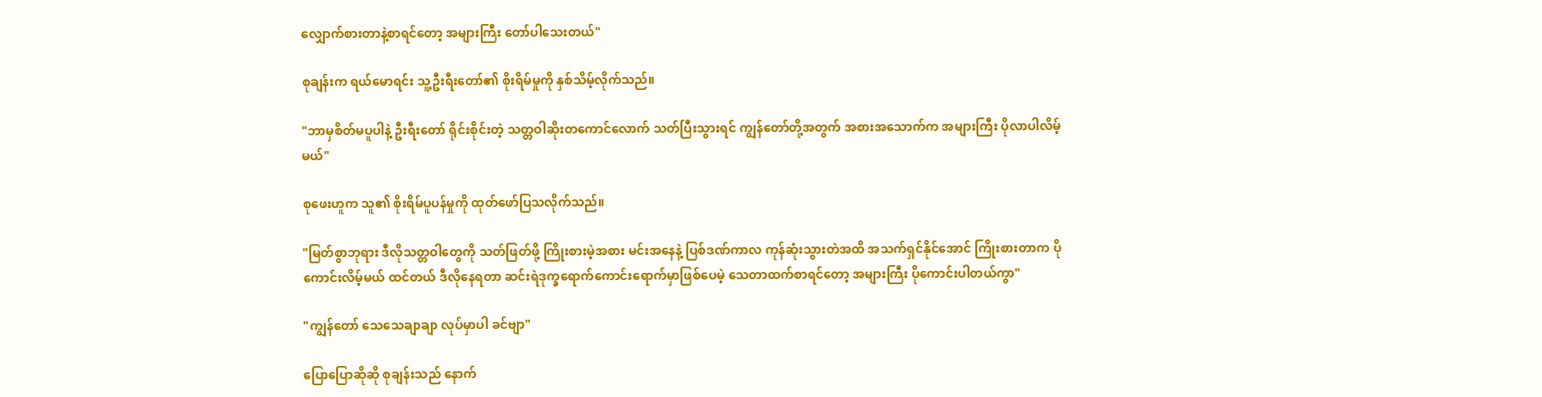လျှောက်စားတာနဲ့စာရင်တော့ အများကြီး တော်ပါသေးတယ်"

စုချန်းက ရယ်မောရင်း သူ့ဦးရီးတော်၏ စိုးရိမ်မှုကို နှစ်သိမ့်လိုက်သည်။

"ဘာမှစိတ်မပူပါနဲ့ ဦးရီးတော် ရိုင်းစိုင်းတဲ့ သတ္တဝါဆိုးတကောင်လောက် သတ်ပြီးသွားရင် ကျွန်တော်တို့အတွက် အစားအသောက်က အများကြီး ပိုလာပါလိမ့်မယ်"

စုဖေးဟူက သူ၏ စိုးရိမ်ပူပန်မှုကို ထုတ်ဖော်ပြသလိုက်သည်။

"မြတ်စွာဘုရား ဒီလိုသတ္တဝါတွေကို သတ်ဖြတ်ဖို့ ကြိုးစားမဲ့အစား မင်းအနေနဲ့ ပြစ်ဒဏ်ကာလ ကုန်ဆုံးသွားတဲအထိ အသက်ရှင်နိုင်အောင် ကြိုးစားတာက ပိုကောင်းလိမ့်မယ် ထင်တယ် ဒီလိုနေရတာ ဆင်းရဲဒုက္ခရောက်ကောင်းရောက်မှာဖြစ်ပေမဲ့ သေတာထက်စာရင်တော့ အများကြီး ပိုကောင်းပါတယ်ကွာ"

"ကျွန်တော် သေသေချာချာ လုပ်မှာပါ ခင်ဗျာ"

ပြောပြောဆိုဆို စုချန်းသည် နောက်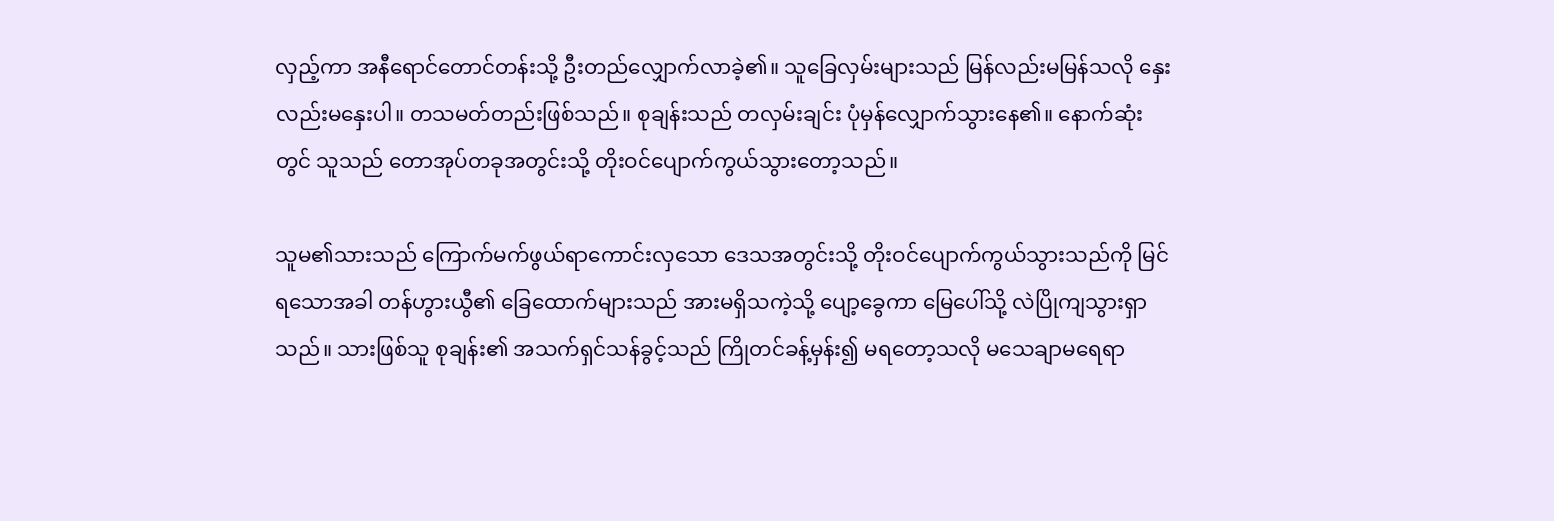လှည့်ကာ အနီရောင်တောင်တန်းသို့ ဦးတည်လျှောက်လာခဲ့၏။ သူခြေလှမ်းများသည် မြန်လည်းမမြန်သလို နှေးလည်းမနှေးပါ။ တသမတ်တည်းဖြစ်သည်။ စုချန်းသည် တလှမ်းချင်း ပုံမှန်လျှောက်သွားနေ၏။ နောက်ဆုံးတွင် သူသည် တောအုပ်တခုအတွင်းသို့ တိုးဝင်ပျောက်ကွယ်သွားတော့သည်။

သူမ၏သားသည် ကြောက်မက်ဖွယ်ရာကောင်းလှသော ဒေသအတွင်းသို့ တိုးဝင်ပျောက်ကွယ်သွားသည်ကို မြင်ရသောအခါ တန်ဟွားယွီ၏ ခြေထောက်များသည် အားမရှိသကဲ့သို့ ပျော့ခွေကာ မြေပေါ်သို့ လဲပြိုကျသွားရှာသည်။ သားဖြစ်သူ စုချန်း၏ အသက်ရှင်သန်ခွင့်သည် ကြိုတင်ခန့်မှန်း၍ မရတော့သလို မသေချာမရေရာ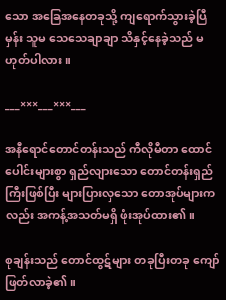သော အခြေအနေတခုသို့ ကျရောက်သွားခဲ့ပြီမှန်း သူမ သေသေချာချာ သိနှင့်နေခဲ့သည် မဟုတ်ပါလား။

___×××___×××___

အနီရောင်တောင်တန်းသည် ကီလိုမီတာ ထောင်ပေါင်းများစွာ ရှည်လျားသော တောင်တန်းရှည်ကြီးဖြစ်ပြီး များပြားလှသော တောအုပ်များကလည်း အကန့်အသတ်မရှိ ဖုံးအုပ်ထား၏။

စုချန်းသည် တောင်ထွဋ်များ တခုပြီးတခု ကျော်ဖြတ်လာခဲ့၏။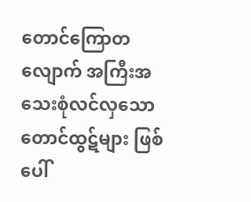တောင်ကြောတလျောက် အကြီးအသေးစုံလင်လှသော တောင်ထွဋ်များ ဖြစ်ပေါ်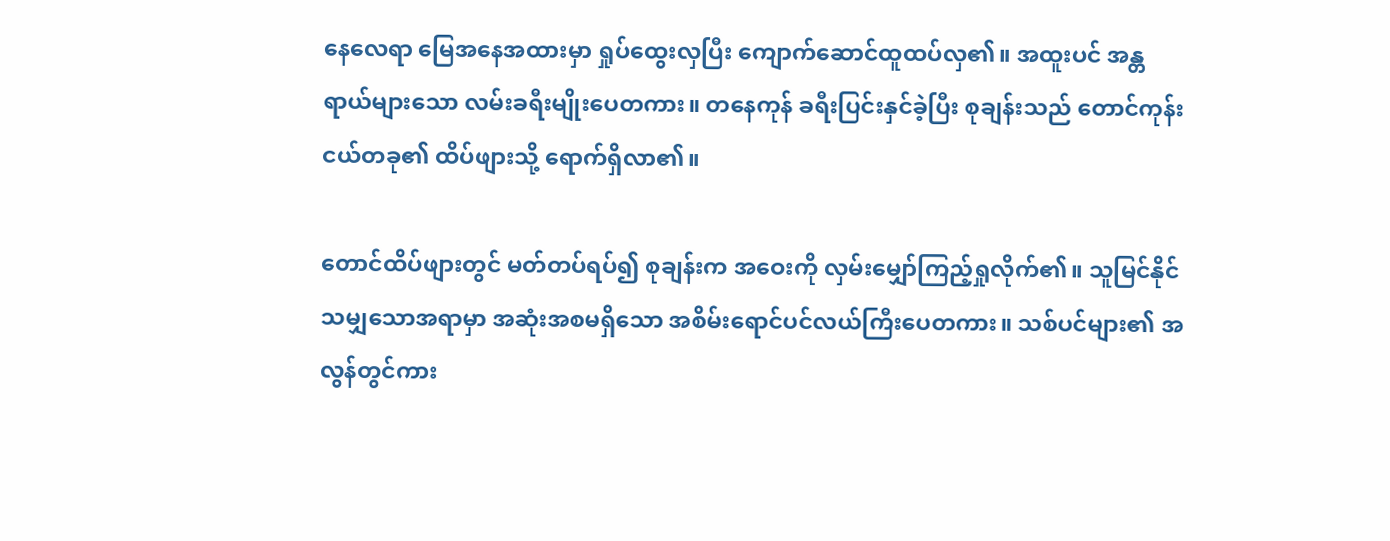နေလေရာ မြေအနေအထားမှာ ရှုပ်ထွေးလှပြီး ကျောက်ဆောင်ထူထပ်လှ၏။ အထူးပင် အန္တရာယ်များသော လမ်းခရီးမျိုးပေတကား။ တနေကုန် ခရီးပြင်းနှင်ခဲ့ပြီး စုချန်းသည် တောင်ကုန်းငယ်တခု၏ ထိပ်ဖျားသို့ ရောက်ရှိလာ၏။

တောင်ထိပ်ဖျားတွင် မတ်တပ်ရပ်၍ စုချန်းက အဝေးကို လှမ်းမျှော်ကြည့်ရှုလိုက်၏။ သူမြင်နိုင်သမျှသောအရာမှာ အဆုံးအစမရှိသော အစိမ်းရောင်ပင်လယ်ကြီးပေတကား။ သစ်ပင်များ၏ အလွန်တွင်ကား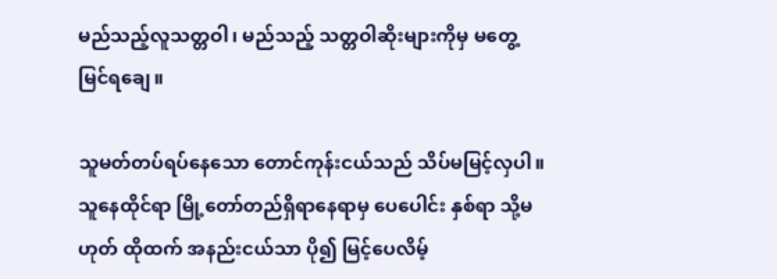မည်သည့်လူသတ္တဝါ၊ မည်သည့် သတ္တဝါဆိုးများကိုမှ မတွေ့မြင်ရချေ။

သူမတ်တပ်ရပ်နေသော တောင်ကုန်းငယ်သည် သိပ်မမြင့်လှပါ။ သူနေထိုင်ရာ မြို့တော်တည်ရှိရာနေရာမှ ပေပေါင်း နှစ်ရာ သို့မဟုတ် ထိုထက် အနည်းငယ်သာ ပို၍ မြင့်ပေလိမ့်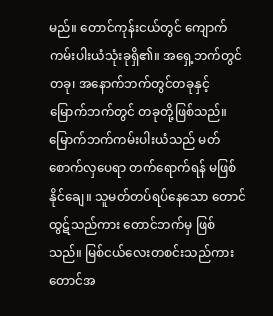မည်။ တောင်ကုန်းငယ်တွင် ကျောက်ကမ်းပါးယံသုံးခုရှိ၏။ အရှေ့ဘက်တွင် တခု၊ အနောက်ဘက်တွင်တခုနှင့် မြောက်ဘက်တွင် တခုတို့ဖြစ်သည်။ မြောက်ဘက်ကမ်းပါးယံသည် မတ်စောက်လှပေရာ တက်ရောက်ရန် မဖြစ်နိုင်ချေ။ သူမတ်တပ်ရပ်နေသော တောင်ထွဋ်သည်ကား တောင်ဘက်မှ ဖြစ်သည်။ မြစ်ငယ်လေးတစင်းသည်ကား တောင်အ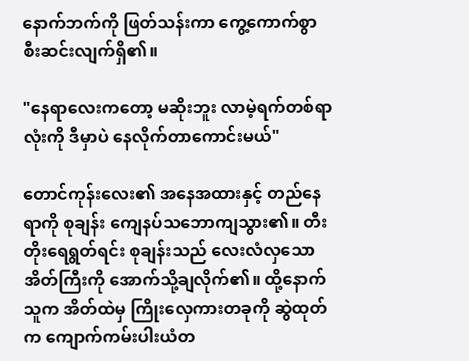နောက်ဘက်ကို ဖြတ်သန်းကာ ကွေ့ကောက်စွာ စီးဆင်းလျက်ရှိ၏။

"နေရာလေးကတော့ မဆိုးဘူး လာမဲ့ရက်တစ်ရာလုံးကို ဒီမှာပဲ နေလိုက်တာကောင်းမယ်"

တောင်ကုန်းလေး၏ အနေအထားနှင့် တည်နေရာကို စုချန်း ကျေနပ်သဘောကျသွား၏။ တီးတိုးရေရွတ်ရင်း စုချန်းသည် လေးလံလှသောအိတ်ကြီးကို အောက်သို့ချလိုက်၏။ ထို့နောက် သူက အိတ်ထဲမှ ကြိုးလှေကားတခုကို ဆွဲထုတ်က ကျောက်ကမ်းပါးယံတ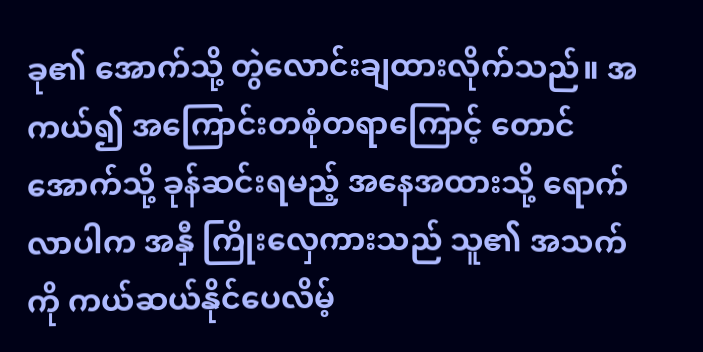ခု၏ အောက်သို့ တွဲလောင်းချထားလိုက်သည်။ အကယ်၍ အကြောင်းတစုံတရာကြောင့် တောင်အောက်သို့ ခုန်ဆင်းရမည့် အနေအထားသို့ ရောက်လာပါက အနှီ ကြိုးလှေကားသည် သူ၏ အသက်ကို ကယ်ဆယ်နိုင်ပေလိမ့်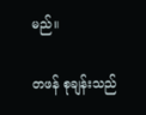မည်။

တဖန် စုချန်းသည်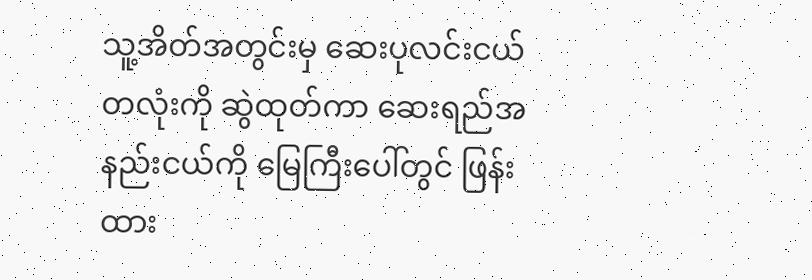သူ့အိတ်အတွင်းမှ ဆေးပုလင်းငယ်တလုံးကို ဆွဲထုတ်ကာ ဆေးရည်အနည်းငယ်ကို မြေကြီးပေါ်တွင် ဖြန်းထား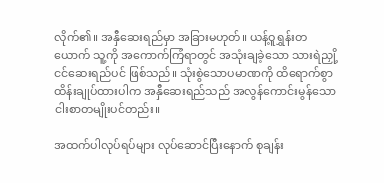လိုက်၏။ အနှီဆေးရည်မှာ အခြားမဟုတ်။ ယန့်ဝူရွှန်းတယောက် သူ့ကို အကောက်ကြံရာတွင် အသုံးချခဲ့သော သားရဲညှို့ငင်ဆေးရည်ပင် ဖြစ်သည်။ သုံးစွဲသောပမာဏကို ထိရောက်စွာ ထိန်းချုပ်ထားပါက အနှီဆေးရည်သည် အလွန်ကောင်းမွန်သော ငါးစာတမျိုးပင်တည်း။

အထက်ပါလုပ်ရပ်များ လုပ်ဆောင်ပြီးနောက် စုချန်း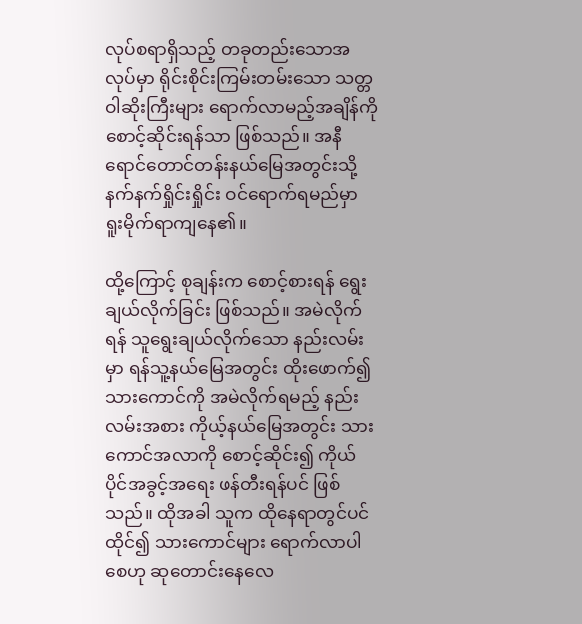လုပ်စရာရှိသည့် တခုတည်းသောအလုပ်မှာ ရိုင်းစိုင်းကြမ်းတမ်းသော သတ္တဝါဆိုးကြီးများ ရောက်လာမည့်အချိန်ကို စောင့်ဆိုင်းရန်သာ ဖြစ်သည်။ အနီရောင်တောင်တန်းနယ်မြေအတွင်းသို့ နက်နက်ရှိုင်းရှိုင်း ဝင်ရောက်ရမည်မှာ ရူးမိုက်ရာကျနေ၏။

ထို့ကြောင့် စုချန်းက စောင့်စားရန် ရွေးချယ်လိုက်ခြင်း ဖြစ်သည်။ အမဲလိုက်ရန် သူရွေးချယ်လိုက်သော နည်းလမ်းမှာ ရန်သူ့နယ်မြေအတွင်း ထိုးဖောက်၍ သားကောင်ကို အမဲလိုက်ရမည့် နည်းလမ်းအစား ကိုယ့်နယ်မြေအတွင်း သားကောင်အလာကို စောင့်ဆိုင်း၍ ကိုယ်ပိုင်အခွင့်အရေး ဖန်တီးရန်ပင် ဖြစ်သည်။ ထိုအခါ သူက ထိုနေရာတွင်ပင် ထိုင်၍ သားကောင်များ ရောက်လာပါစေဟု ဆုတောင်းနေလေ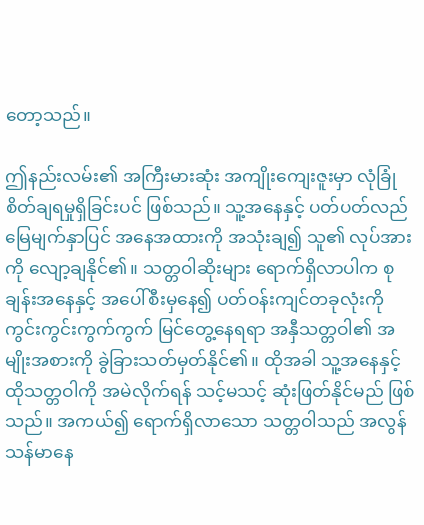တော့သည်။

ဤနည်းလမ်း၏ အကြီးမားဆုံး အကျိုးကျေးဇူးမှာ လုံခြုံစိတ်ချရမှုရှိခြင်းပင် ဖြစ်သည်။ သူ့အနေနှင့် ပတ်ပတ်လည် မြေမျက်နှာပြင် အနေအထားကို အသုံးချ၍ သူ၏ လုပ်အားကို လျော့ချနိုင်၏။ သတ္တဝါဆိုးများ ရောက်ရှိလာပါက စုချန်းအနေနှင့် အပေါ်စီးမှနေ၍ ပတ်ဝန်းကျင်တခုလုံးကို ကွင်းကွင်းကွက်ကွက် မြင်တွေ့နေရရာ အနှီသတ္တဝါ၏ အမျိုးအစားကို ခွဲခြားသတ်မှတ်နိုင်၏။ ထိုအခါ သူ့အနေနှင့် ထိုသတ္တဝါကို အမဲလိုက်ရန် သင့်မသင့် ဆုံးဖြတ်နိုင်မည် ဖြစ်သည်။ အကယ်၍ ရောက်ရှိလာသော သတ္တဝါသည် အလွန် သန်မာနေ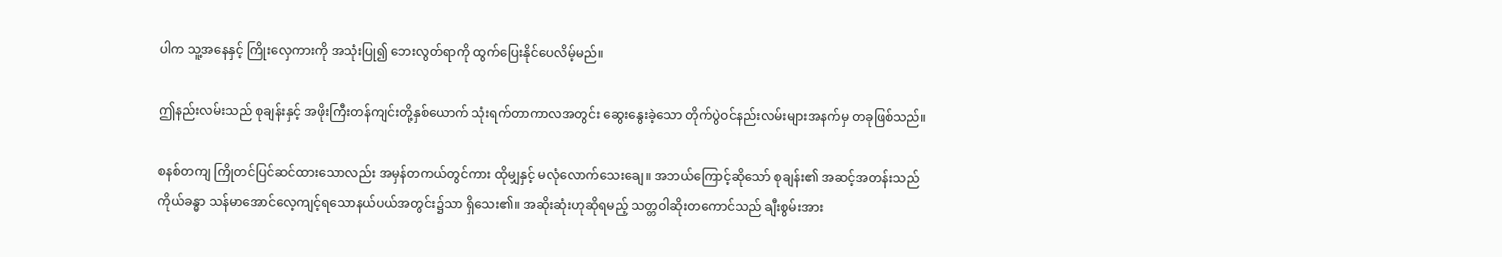ပါက သူ့အနေနှင့် ကြိုးလှေကားကို အသုံးပြု၍ ဘေးလွတ်ရာကို ထွက်ပြေးနိုင်ပေလိမ့်မည်။

ဤနည်းလမ်းသည် စုချန်းနှင့် အဖိုးကြီးတန်ကျင်းတို့နှစ်ယောက် သုံးရက်တာကာလအတွင်း ဆွေးနွေးခဲ့သော တိုက်ပွဲဝင်နည်းလမ်းများအနက်မှ တခုဖြစ်သည်။

စနစ်တကျ ကြိုတင်ပြင်ဆင်ထားသောလည်း အမှန်တကယ်တွင်ကား ထိုမျှနှင့် မလုံလောက်သေးချေ။ အဘယ်ကြောင့်ဆိုသော် စုချန်း၏ အဆင့်အတန်းသည် ကိုယ်ခန္ဓာ သန်မာအောင်လေ့ကျင့်ရသောနယ်ပယ်အတွင်း၌သာ ရှိသေး၏။ အဆိုးဆုံးဟုဆိုရမည့် သတ္တဝါဆိုးတကောင်သည် ချီးစွမ်းအား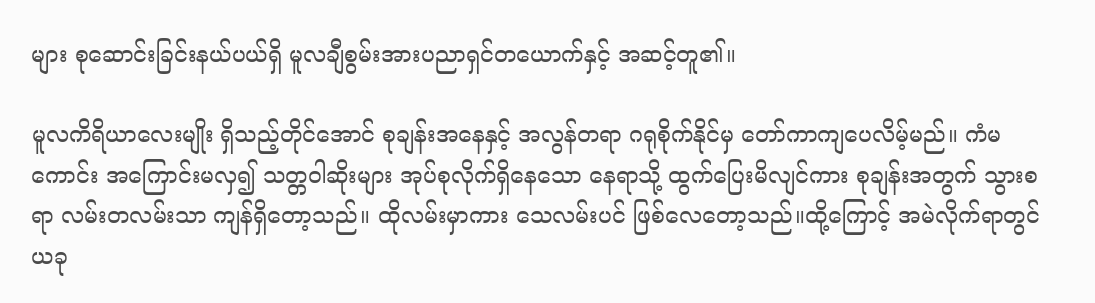များ စုဆောင်းခြင်းနယ်ပယ်ရှိ မူလချီစွမ်းအားပညာရှင်တယောက်နှင့် အဆင့်တူ၏။

မူလကိရိယာလေးမျိုး ရှိသည့်တိုင်အောင် စုချန်းအနေနှင့် အလွန်တရာ ဂရုစိုက်နိုင်မှ တော်ကာကျပေလိမ့်မည်။ ကံမကောင်း အကြောင်းမလှ၍ သတ္တဝါဆိုးများ အုပ်စုလိုက်ရှိနေသော နေရာသို့ ထွက်ပြေးမိလျင်ကား စုချန်းအတွက် သွားစရာ လမ်းတလမ်းသာ ကျန်ရှိတော့သည်။ ထိုလမ်းမှာကား သေလမ်းပင် ဖြစ်လေတော့သည်။ထို့ကြောင့် အမဲလိုက်ရာတွင် ယခု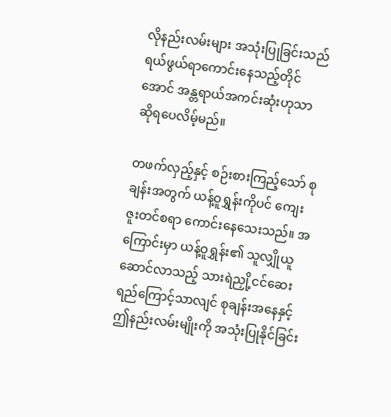လိုနည်းလမ်းများ အသုံးပြုခြင်းသည် ရယ်ဖွယ်ရာကောင်းနေသည့်တိုင်အောင် အန္တရာယ်အကင်းဆုံးဟုသာ ဆိုရပေလိမ့်မည်။

တဖက်လှည့်နှင့် စဉ်းစားကြည့်သော် စုချန်းအတွက် ယန့်ဝူရွှန်းကိုပင် ကျေးဇူးတင်စရာ ကောင်းနေသေးသည်။ အကြောင်းမှာ ယန့်ဝူရွှန်း၏ သူလျှိုယူဆောင်လာသည့် သားရဲညှို့ငင်ဆေးရည်ကြောင့်သာလျင် စုချန်းအနေနှင့် ဤနည်းလမ်းမျိုးကို အသုံးပြုနိုင်ခြင်း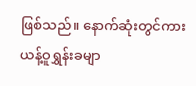ဖြစ်သည်။ နောက်ဆုံးတွင်ကား ယန့်ဝူရွှန်းခမျာ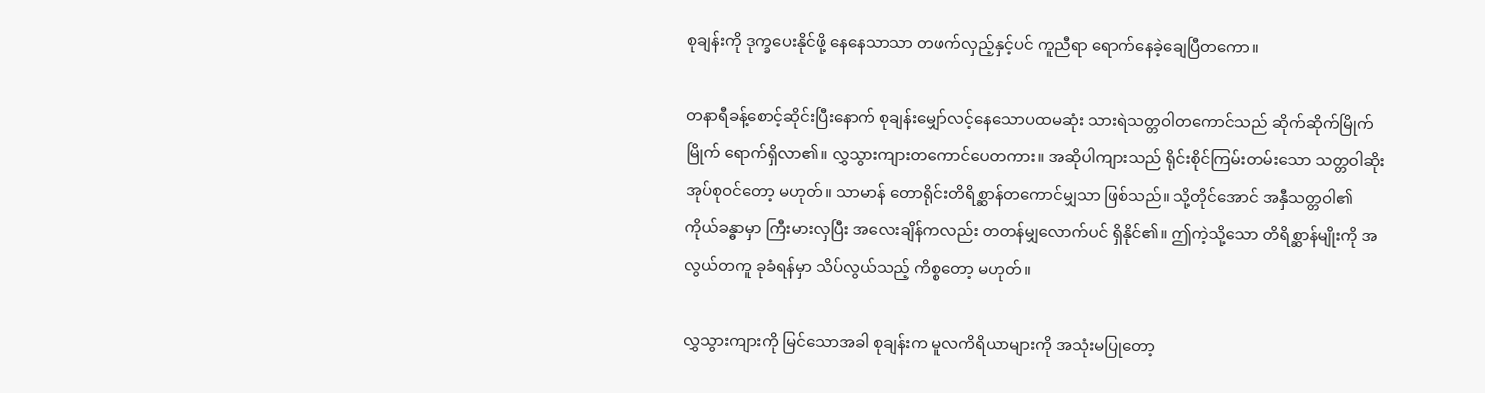စုချန်းကို ဒုက္ခပေးနိုင်ဖို့ နေနေသာသာ တဖက်လှည့်နှင့်ပင် ကူညီရာ ရောက်နေခဲ့ချေပြီတကော။

တနာရီခန့်စောင့်ဆိုင်းပြီးနောက် စုချန်းမျှော်လင့်နေသောပထမဆုံး သားရဲသတ္တဝါတကောင်သည် ဆိုက်ဆိုက်မြိုက်မြိုက် ရောက်ရှိလာ၏။ လွှသွားကျားတကောင်ပေတကား။ အဆိုပါကျားသည် ရိုင်းစိုင်ကြမ်းတမ်းသော သတ္တဝါဆိုး အုပ်စုဝင်တော့ မဟုတ်။ သာမာန် တောရိုင်းတိရိစ္ဆာန်တကောင်မျှသာ ဖြစ်သည်။ သို့တိုင်အောင် အနှီသတ္တဝါ၏ ကိုယ်ခန္ဓာမှာ ကြီးမားလှပြီး အလေးချိန်ကလည်း တတန်မျှလောက်ပင် ရှိနိုင်၏။ ဤကဲ့သို့သော တိရိစ္ဆာန်မျိုးကို အလွယ်တကူ ခုခံရန်မှာ သိပ်လွယ်သည့် ကိစ္စတော့ မဟုတ်။

လွှသွားကျားကို မြင်သောအခါ စုချန်းက မူလကိရိယာများကို အသုံးမပြုတော့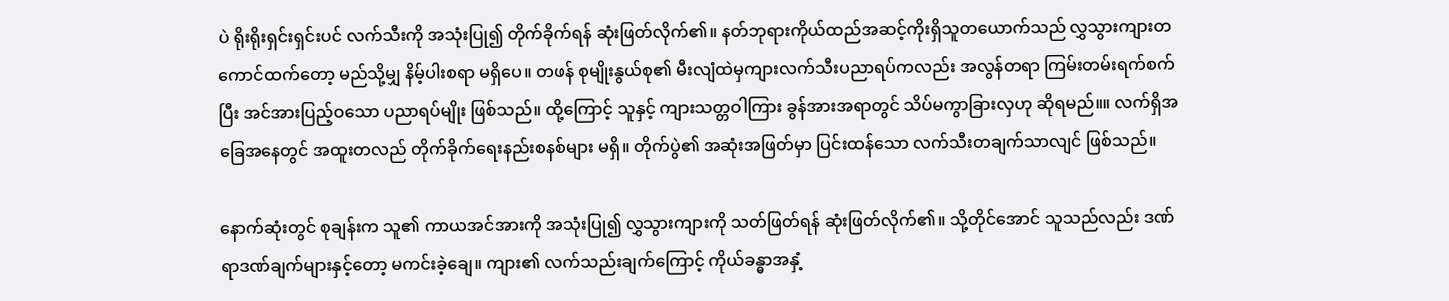ပဲ ရိုးရိုးရှင်းရှင်းပင် လက်သီးကို အသုံးပြု၍ တိုက်ခိုက်ရန် ဆုံးဖြတ်လိုက်၏။ နတ်ဘုရားကိုယ်ထည်အဆင့်ကိုးရှိသူတယောက်သည် လွှသွားကျားတကောင်ထက်တော့ မည်သို့မျှ နိမ့်ပါးစရာ မရှိပေ။ တဖန် စုမျိုးနွယ်စု၏ မီးလျံထဲမှကျားလက်သီးပညာရပ်ကလည်း အလွန်တရာ ကြမ်းတမ်းရက်စက်ပြီး အင်အားပြည့်ဝသော ပညာရပ်မျိုး ဖြစ်သည်။ ထို့ကြောင့် သူနှင့် ကျားသတ္တဝါကြား ခွန်အားအရာတွင် သိပ်မကွာခြားလှဟု ဆိုရမည်။။ လက်ရှိအခြေအနေတွင် အထူးတလည် တိုက်ခိုက်ရေးနည်းစနစ်များ မရှိ။ တိုက်ပွဲ၏ အဆုံးအဖြတ်မှာ ပြင်းထန်သော လက်သီးတချက်သာလျင် ဖြစ်သည်။

နောက်ဆုံးတွင် စုချန်းက သူ၏ ကာယအင်အားကို အသုံးပြု၍ လွှသွားကျားကို သတ်ဖြတ်ရန် ဆုံးဖြတ်လိုက်၏။ သို့တိုင်အောင် သူသည်လည်း ဒဏ်ရာဒဏ်ချက်များနှင့်တော့ မကင်းခဲ့ချေ။ ကျား၏ လက်သည်းချက်ကြောင့် ကိုယ်ခန္ဓာအနှံ့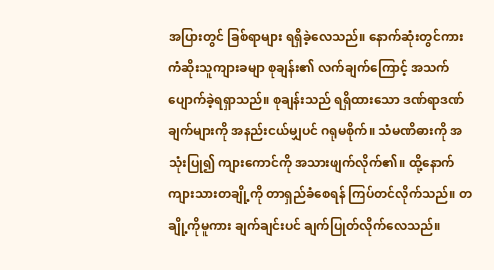အပြားတွင် ခြစ်ရာများ ရရှိခဲ့လေသည်။ နောက်ဆုံးတွင်ကား ကံဆိုးသူကျားခမျာ စုချန်း၏ လက်ချက်ကြောင့် အသက်ပျောက်ခဲ့ရရှာသည်။ စုချန်းသည် ရရှိထားသော ဒဏ်ရာဒဏ်ချက်များကို အနည်းငယ်မျှပင် ဂရုမစိုက်။ သံမဏိဓားကို အသုံးပြု၍ ကျားကောင်ကို အသားဖျက်လိုက်၏။ ထို့နောက် ကျားသားတချို့ကို တာရှည်ခံစေရန် ကြပ်တင်လိုက်သည်။ တချို့ကိုမူကား ချက်ချင်းပင် ချက်ပြုတ်လိုက်လေသည်။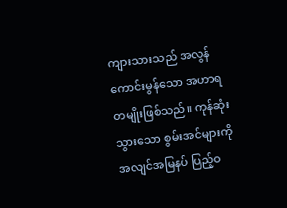ကျားသားသည် အလွန်ကောင်းမွန်သော အဟာရတမျိုးဖြစ်သည်။ ကုန်ဆုံးသွားသော စွမ်းအင်များကို အလျင်အမြနပ် ပြည့်ဝ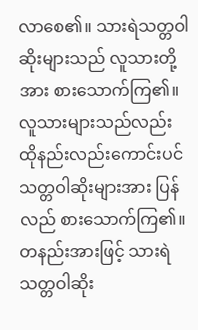လာစေ၏။ သားရဲသတ္တဝါဆိုးများသည် လူသားတို့အား စားသောက်ကြ၏။ လူသားများသည်လည်း ထိုနည်းလည်းကောင်းပင် သတ္တဝါဆိုးများအား ပြန်လည် စားသောက်ကြ၏။ တနည်းအားဖြင့် သားရဲသတ္တဝါဆိုး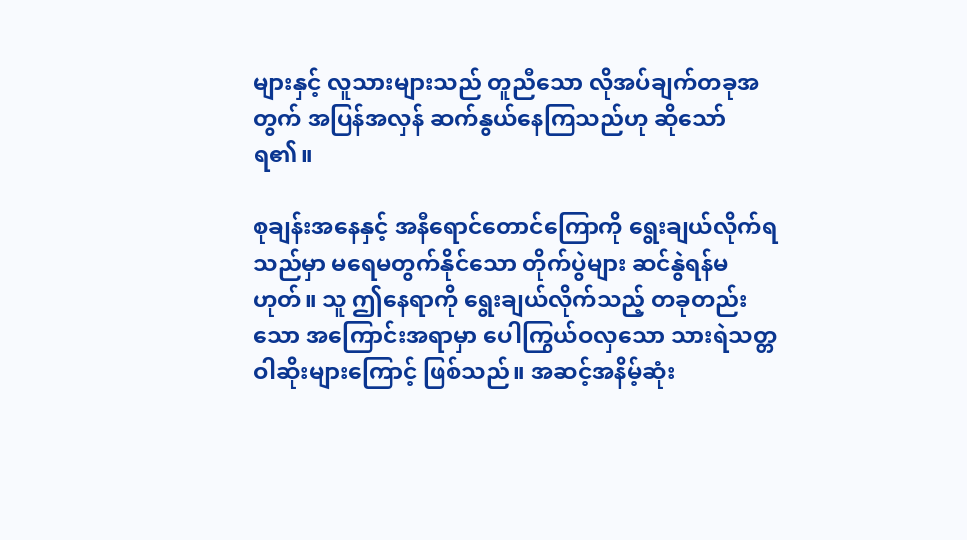များနှင့် လူသားများသည် တူညီသော လိုအပ်ချက်တခုအတွက် အပြန်အလှန် ဆက်နွယ်နေကြသည်ဟု ဆိုသော်ရ၏။

စုချန်းအနေနှင့် အနီရောင်တောင်ကြောကို ရွေးချယ်လိုက်ရသည်မှာ မရေမတွက်နိုင်သော တိုက်ပွဲများ ဆင်နွဲရန်မဟုတ်။ သူ ဤနေရာကို ရွေးချယ်လိုက်သည့် တခုတည်းသော အကြောင်းအရာမှာ ပေါကြွယ်ဝလှသော သားရဲသတ္တဝါဆိုးများကြောင့် ဖြစ်သည်။ အဆင့်အနိမ့်ဆုံး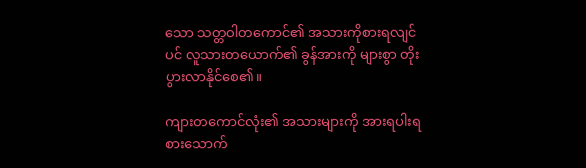သော သတ္တဝါတကောင်၏ အသားကိုစားရလျင်ပင် လူသားတယောက်၏ ခွန်အားကို များစွာ တိုးပွားလာနိုင်စေ၏။

ကျားတကောင်လုံး၏ အသားများကို အားရပါးရ စားသောက်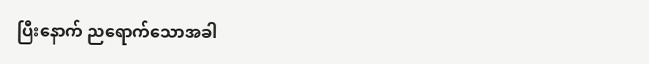ပြီးနောက် ညရောက်သောအခါ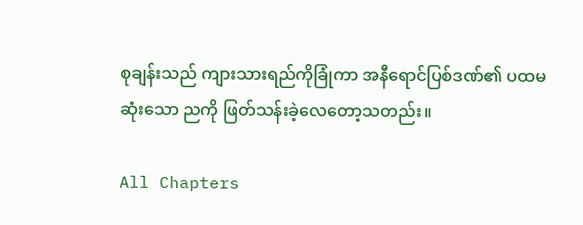စုချန်းသည် ကျားသားရည်ကိုခြုံကာ အနီရောင်ပြစ်ဒဏ်၏ ပထမဆုံးသော ညကို ဖြတ်သန်းခဲ့လေတော့သတည်း။

All Chapters